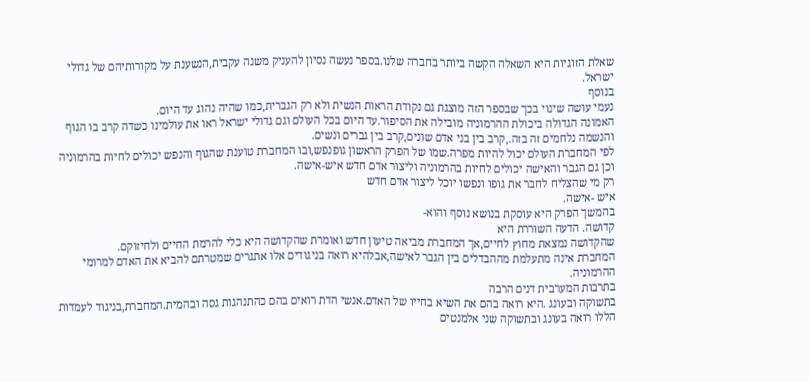שאלת הזוגיות היא השאלה הקשה ביותר בחברה שלנו.בספר נעשה נסיון להעניק משנה עקבית,הנשענת על מקורותיהם של גדולי ישראל.
בנוסף
נעמי עושה שינוי בכך שבספר הזה מוצגת גם נקודת הראות הנשית ולא רק הגברית,כמו שהיה נהוג עד היום.
האמונה הגדולה ביכולת ההרמוניה מובילה את הסיפור.עד היום בכל העולם וגם גדולי ישראל ראו את עולמינו כשדה קרב בו הגוף והנשמה נלחמים זה בזה.,קרב בין בני אדם שונים,קרב בין גברים ונשים.
לפי המחברת העולם יכול להיות מפרה.שמו של הפרק הראשון גופנפש,ובו המחברת טוענת שהגוף והנפש יכולים לחיות בהרמוניה וכן גם הגבר והאישה יכולים לחיות בהרמוניה וליצור אדם חדש איש-אישה.
רק מי שהצליח לחבר את גופו ונפשו יוכל ליצור אדם חדש
איש -אישה.
בהמשך הפרק היא עוסקת בנושא נוסף והוא-
קדושה. הדעה השוררת היא
שהקדושה נמצאת מחוץ לחיים,אך המחברת מביאה טיעון חדש ואומרת שהקדושה היא כלי להרמת החיים ולחיזוקם.
המחברת אינה מתעלמת מההבדלים בין הגבר לאישה,אבלהיא רואה בניגודים אלו אתגרים שמטרתם להביא את האדם למרומי ההרמוניה.
בתרבות המערבית דנים הרבה
בתשוקה ובעונג .היא רואה בהם את השיא בחייו של האדם.אנשי הדת רואים בהם כהתנהגות גסה ובהמית.המחברת,בניגוד לעמדות הללו רואה בעונג ובתשוקה שני אלמנטים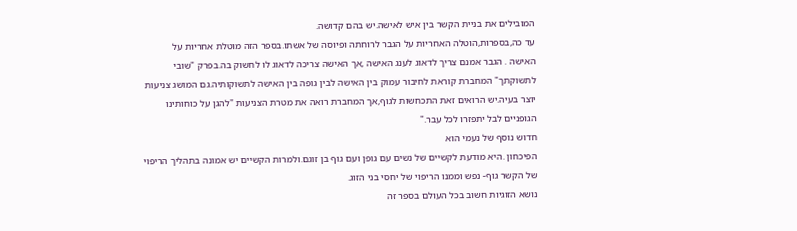המובילים את בניית הקשר בין איש לאישה.יש בהם קדושה.
עד כה,בספרות,הוטלה האחריות על הגבר לרוחתה ופיוסה של אשתו.בספר הזה מוטלת אחריות על
האישה . הגבר אמנם צריך לדאוג לענג האישה ,אך האישה צריכה לדאוג לו לחשוק בה.בפרק "שובי לתשוקתך" המחברת קוראת לחיבור עמוק בין האישה לבין גופה בין האישה לתשוקותיה.גם המושג צניעות יוצר בעיה.יש הרואים זאת התכחשות לגוף,אך המחברת רואה את מטרת הצניעות "להגן על כוחותינו הגופניים לבל יתפזרו לכל עבר."
חדוש נוסף של נעמי הוא
הפיכחון .היא מודעת לקשיים של נשים עם גופן ועם גוף בן זוגם.ולמרות הקשיים יש אמונה בתהליך הריפוי של הקשר גוף- נפש וממנו הריפוי של יחסי בני הזוג.
נושא הזוגיות חשוב בכל העולם בספר זה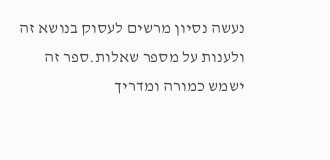נעשה נסיון מרשים לעסוק בנושא זה ולענות על מספר שאלות.ספר זה ישמש כמורה ומדריך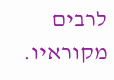לרבים מקוראיו.